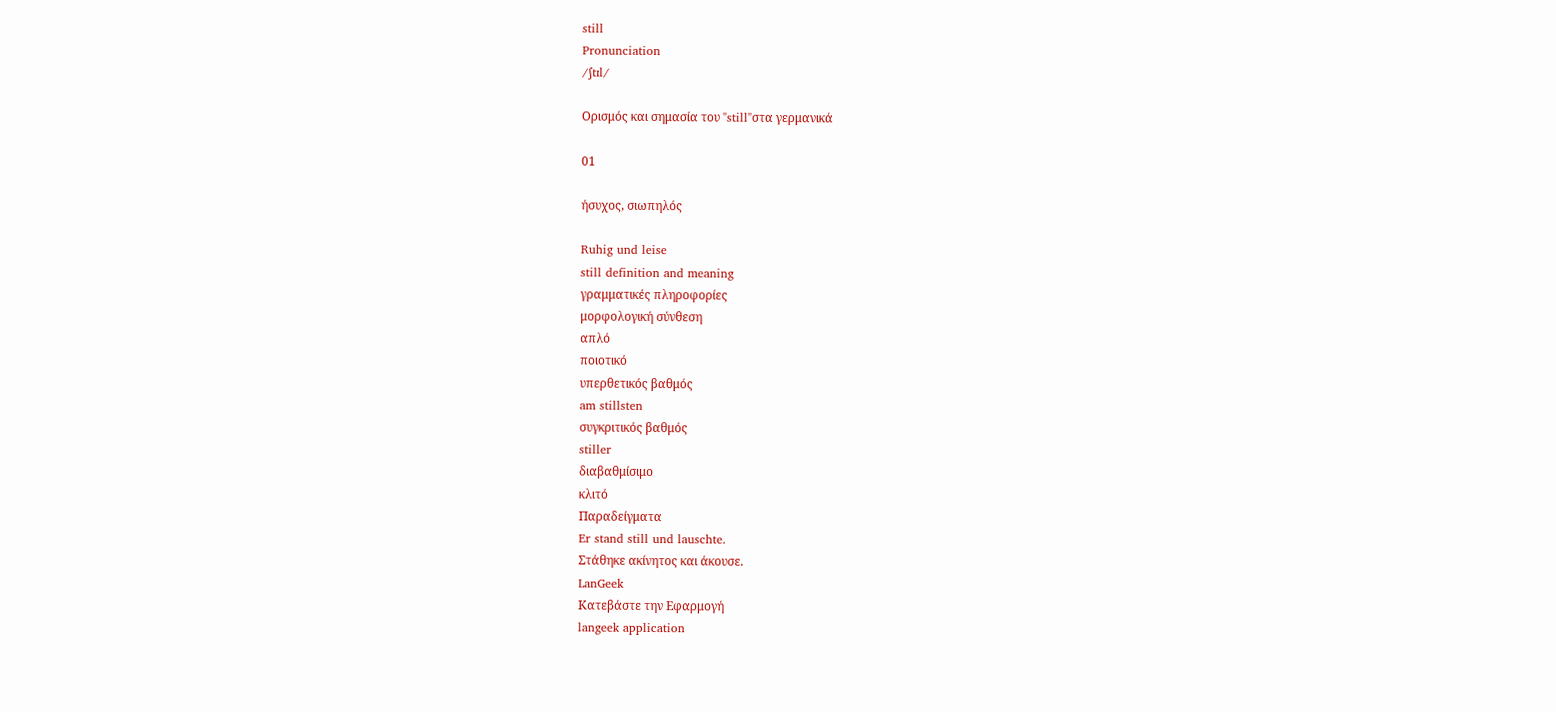still
Pronunciation
/ʃtɪl/

Ορισμός και σημασία του "still"στα γερμανικά

01

ήσυχος, σιωπηλός

Ruhig und leise
still definition and meaning
γραμματικές πληροφορίες
μορφολογική σύνθεση
απλό
ποιοτικό
υπερθετικός βαθμός
am stillsten
συγκριτικός βαθμός
stiller
διαβαθμίσιμο
κλιτό
Παραδείγματα
Er stand still und lauschte.
Στάθηκε ακίνητος και άκουσε.
LanGeek
Κατεβάστε την Εφαρμογή
langeek application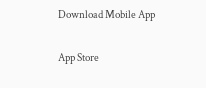Download Mobile App

App Store